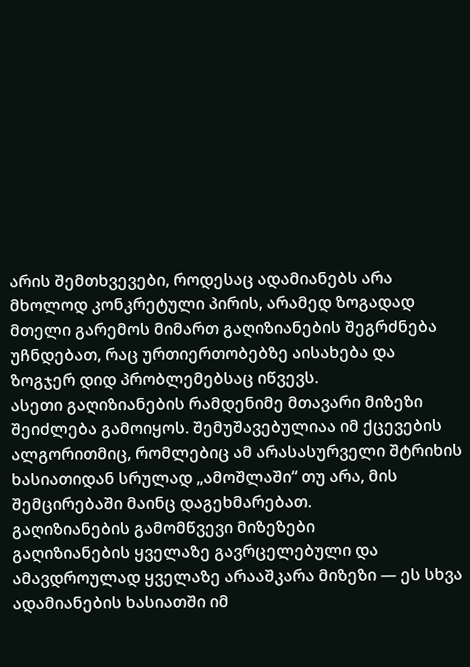არის შემთხვევები, როდესაც ადამიანებს არა მხოლოდ კონკრეტული პირის, არამედ ზოგადად მთელი გარემოს მიმართ გაღიზიანების შეგრძნება უჩნდებათ, რაც ურთიერთობებზე აისახება და ზოგჯერ დიდ პრობლემებსაც იწვევს.
ასეთი გაღიზიანების რამდენიმე მთავარი მიზეზი შეიძლება გამოიყოს. შემუშავებულიაა იმ ქცევების ალგორითმიც, რომლებიც ამ არასასურველი შტრიხის ხასიათიდან სრულად „ამოშლაში“ თუ არა, მის შემცირებაში მაინც დაგეხმარებათ.
გაღიზიანების გამომწვევი მიზეზები
გაღიზიანების ყველაზე გავრცელებული და ამავდროულად ყველაზე არააშკარა მიზეზი — ეს სხვა ადამიანების ხასიათში იმ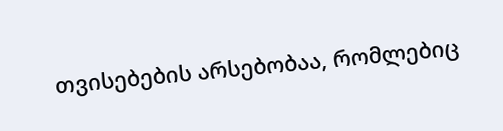თვისებების არსებობაა, რომლებიც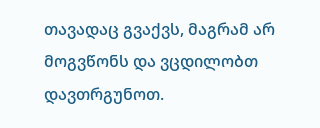თავადაც გვაქვს, მაგრამ არ მოგვწონს და ვცდილობთ დავთრგუნოთ.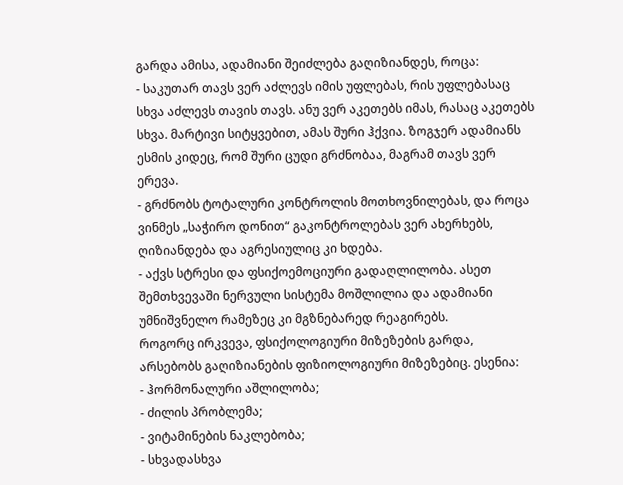გარდა ამისა, ადამიანი შეიძლება გაღიზიანდეს, როცა:
- საკუთარ თავს ვერ აძლევს იმის უფლებას, რის უფლებასაც სხვა აძლევს თავის თავს. ანუ ვერ აკეთებს იმას, რასაც აკეთებს სხვა. მარტივი სიტყვებით, ამას შური ჰქვია. ზოგჯერ ადამიანს ესმის კიდეც, რომ შური ცუდი გრძნობაა, მაგრამ თავს ვერ ერევა.
- გრძნობს ტოტალური კონტროლის მოთხოვნილებას, და როცა ვინმეს „საჭირო დონით“ გაკონტროლებას ვერ ახერხებს, ღიზიანდება და აგრესიულიც კი ხდება.
- აქვს სტრესი და ფსიქოემოციური გადაღლილობა. ასეთ შემთხვევაში ნერვული სისტემა მოშლილია და ადამიანი უმნიშვნელო რამეზეც კი მგზნებარედ რეაგირებს.
როგორც ირკვევა, ფსიქოლოგიური მიზეზების გარდა, არსებობს გაღიზიანების ფიზიოლოგიური მიზეზებიც. ესენია:
- ჰორმონალური აშლილობა;
- ძილის პრობლემა;
- ვიტამინების ნაკლებობა;
- სხვადასხვა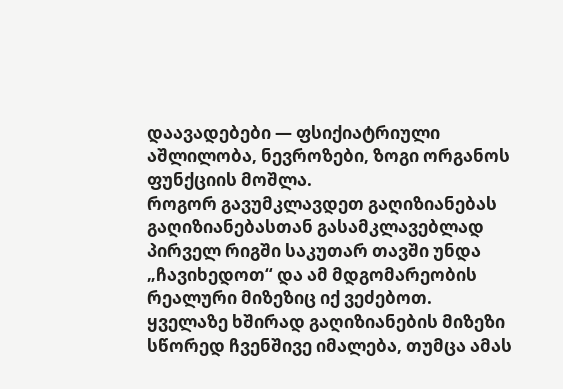დაავადებები — ფსიქიატრიული აშლილობა, ნევროზები, ზოგი ორგანოს ფუნქციის მოშლა.
როგორ გავუმკლავდეთ გაღიზიანებას
გაღიზიანებასთან გასამკლავებლად პირველ რიგში საკუთარ თავში უნდა „ჩავიხედოთ“ და ამ მდგომარეობის რეალური მიზეზიც იქ ვეძებოთ.
ყველაზე ხშირად გაღიზიანების მიზეზი სწორედ ჩვენშივე იმალება, თუმცა ამას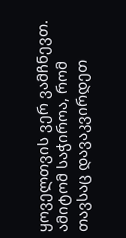ყოველთვის ვერ ვამჩნევთ. ამიტომ საჭიროა, რომ თავსაც დავაკვირდეთ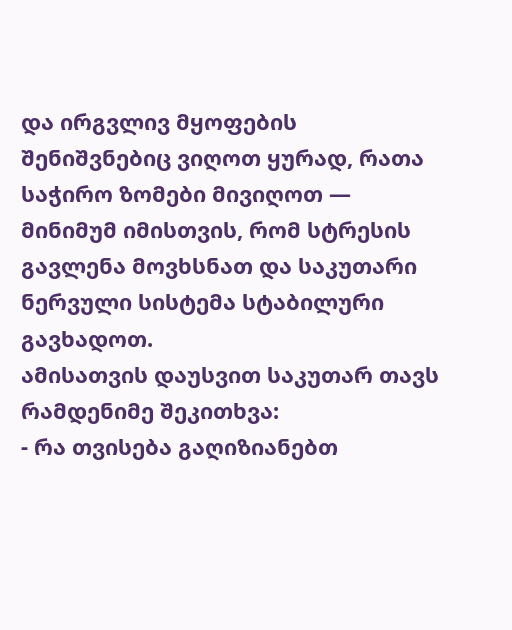და ირგვლივ მყოფების შენიშვნებიც ვიღოთ ყურად, რათა საჭირო ზომები მივიღოთ — მინიმუმ იმისთვის, რომ სტრესის გავლენა მოვხსნათ და საკუთარი ნერვული სისტემა სტაბილური გავხადოთ.
ამისათვის დაუსვით საკუთარ თავს რამდენიმე შეკითხვა:
- რა თვისება გაღიზიანებთ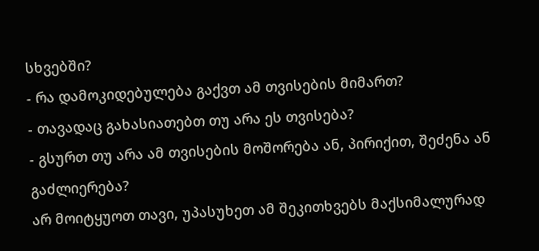სხვებში?
- რა დამოკიდებულება გაქვთ ამ თვისების მიმართ?
- თავადაც გახასიათებთ თუ არა ეს თვისება?
- გსურთ თუ არა ამ თვისების მოშორება ან, პირიქით, შეძენა ან გაძლიერება?
არ მოიტყუოთ თავი, უპასუხეთ ამ შეკითხვებს მაქსიმალურად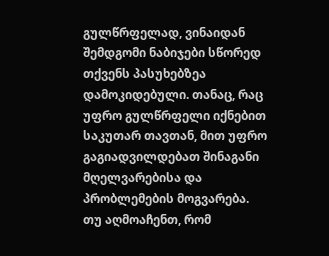გულწრფელად, ვინაიდან შემდგომი ნაბიჯები სწორედ თქვენს პასუხებზეა დამოკიდებული. თანაც, რაც უფრო გულწრფელი იქნებით საკუთარ თავთან, მით უფრო გაგიადვილდებათ შინაგანი მღელვარებისა და პრობლემების მოგვარება.
თუ აღმოაჩენთ, რომ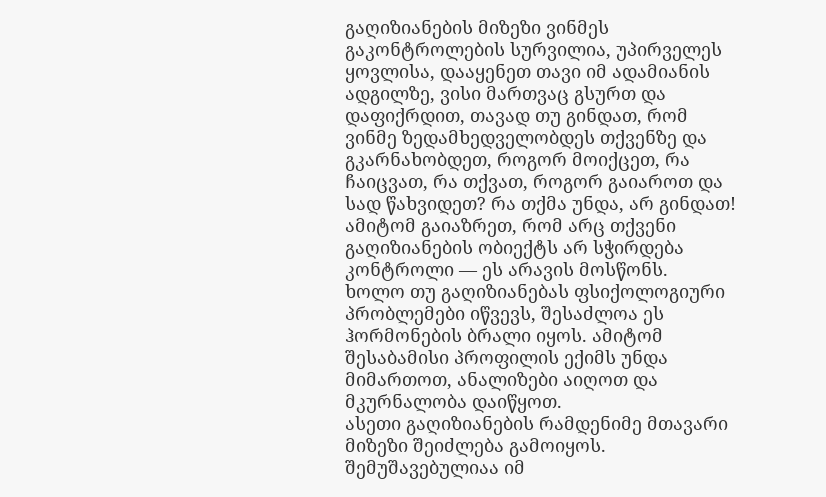გაღიზიანების მიზეზი ვინმეს გაკონტროლების სურვილია, უპირველეს ყოვლისა, დააყენეთ თავი იმ ადამიანის ადგილზე, ვისი მართვაც გსურთ და დაფიქრდით, თავად თუ გინდათ, რომ ვინმე ზედამხედველობდეს თქვენზე და გკარნახობდეთ, როგორ მოიქცეთ, რა ჩაიცვათ, რა თქვათ, როგორ გაიაროთ და სად წახვიდეთ? რა თქმა უნდა, არ გინდათ! ამიტომ გაიაზრეთ, რომ არც თქვენი გაღიზიანების ობიექტს არ სჭირდება კონტროლი — ეს არავის მოსწონს.
ხოლო თუ გაღიზიანებას ფსიქოლოგიური პრობლემები იწვევს, შესაძლოა ეს ჰორმონების ბრალი იყოს. ამიტომ შესაბამისი პროფილის ექიმს უნდა მიმართოთ, ანალიზები აიღოთ და მკურნალობა დაიწყოთ.
ასეთი გაღიზიანების რამდენიმე მთავარი მიზეზი შეიძლება გამოიყოს. შემუშავებულიაა იმ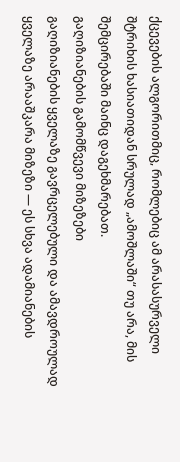ქცევების ალგორითმიც, რომლებიც ამ არასასურველი შტრიხის ხასიათიდან სრულად „ამოშლაში“ თუ არა, მის შემცირებაში მაინც დაგეხმარებათ.
გაღიზიანების გამომწვევი მიზეზები
გაღიზიანების ყველაზე გავრცელებული და ამავდროულად ყველაზე არააშკარა მიზეზი — ეს სხვა ადამიანების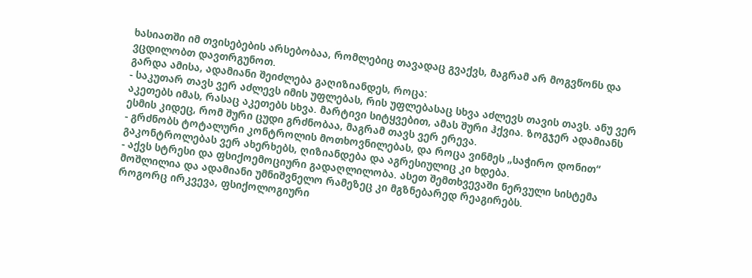ხასიათში იმ თვისებების არსებობაა, რომლებიც თავადაც გვაქვს, მაგრამ არ მოგვწონს და ვცდილობთ დავთრგუნოთ.
გარდა ამისა, ადამიანი შეიძლება გაღიზიანდეს, როცა:
- საკუთარ თავს ვერ აძლევს იმის უფლებას, რის უფლებასაც სხვა აძლევს თავის თავს. ანუ ვერ აკეთებს იმას, რასაც აკეთებს სხვა. მარტივი სიტყვებით, ამას შური ჰქვია. ზოგჯერ ადამიანს ესმის კიდეც, რომ შური ცუდი გრძნობაა, მაგრამ თავს ვერ ერევა.
- გრძნობს ტოტალური კონტროლის მოთხოვნილებას, და როცა ვინმეს „საჭირო დონით“ გაკონტროლებას ვერ ახერხებს, ღიზიანდება და აგრესიულიც კი ხდება.
- აქვს სტრესი და ფსიქოემოციური გადაღლილობა. ასეთ შემთხვევაში ნერვული სისტემა მოშლილია და ადამიანი უმნიშვნელო რამეზეც კი მგზნებარედ რეაგირებს.
როგორც ირკვევა, ფსიქოლოგიური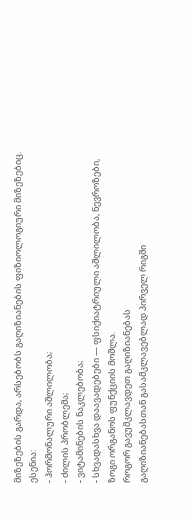მიზეზების გარდა, არსებობს გაღიზიანების ფიზიოლოგიური მიზეზებიც. ესენია:
- ჰორმონალური აშლილობა;
- ძილის პრობლემა;
- ვიტამინების ნაკლებობა;
- სხვადასხვა დაავადებები — ფსიქიატრიული აშლილობა, ნევროზები, ზოგი ორგანოს ფუნქციის მოშლა.
როგორ გავუმკლავდეთ გაღიზიანებას
გაღიზიანებასთან გასამკლავებლად პირველ რიგში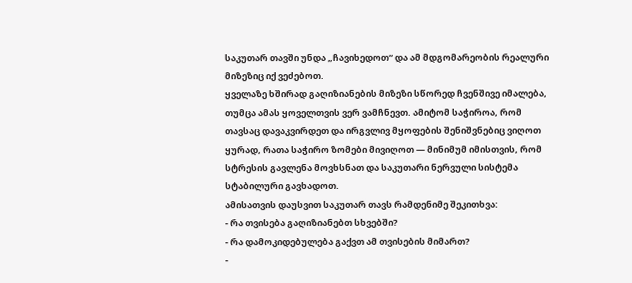საკუთარ თავში უნდა „ჩავიხედოთ“ და ამ მდგომარეობის რეალური მიზეზიც იქ ვეძებოთ.
ყველაზე ხშირად გაღიზიანების მიზეზი სწორედ ჩვენშივე იმალება, თუმცა ამას ყოველთვის ვერ ვამჩნევთ. ამიტომ საჭიროა, რომ თავსაც დავაკვირდეთ და ირგვლივ მყოფების შენიშვნებიც ვიღოთ ყურად, რათა საჭირო ზომები მივიღოთ — მინიმუმ იმისთვის, რომ სტრესის გავლენა მოვხსნათ და საკუთარი ნერვული სისტემა სტაბილური გავხადოთ.
ამისათვის დაუსვით საკუთარ თავს რამდენიმე შეკითხვა:
- რა თვისება გაღიზიანებთ სხვებში?
- რა დამოკიდებულება გაქვთ ამ თვისების მიმართ?
-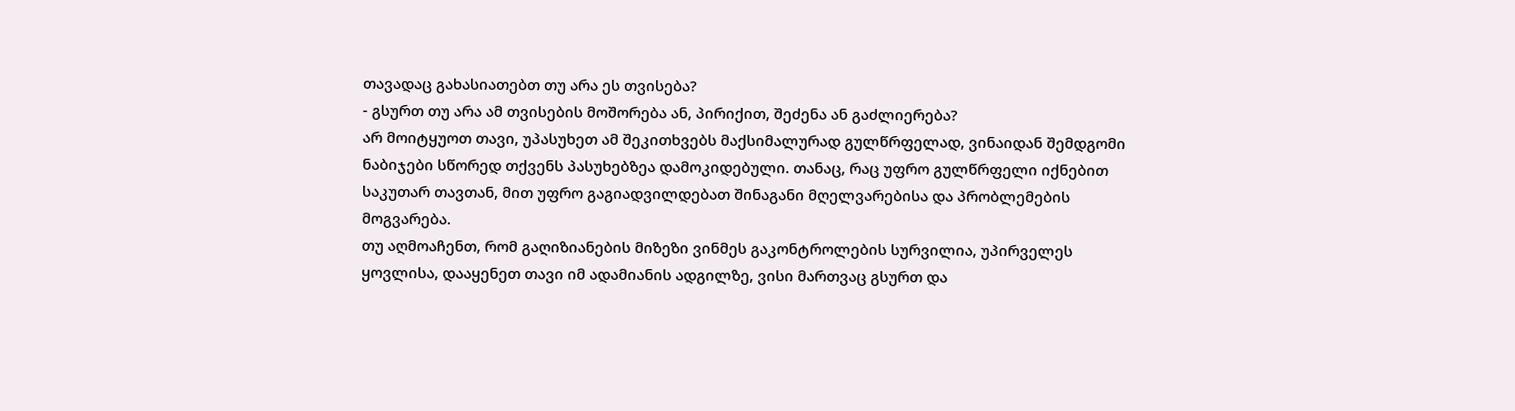თავადაც გახასიათებთ თუ არა ეს თვისება?
- გსურთ თუ არა ამ თვისების მოშორება ან, პირიქით, შეძენა ან გაძლიერება?
არ მოიტყუოთ თავი, უპასუხეთ ამ შეკითხვებს მაქსიმალურად გულწრფელად, ვინაიდან შემდგომი ნაბიჯები სწორედ თქვენს პასუხებზეა დამოკიდებული. თანაც, რაც უფრო გულწრფელი იქნებით საკუთარ თავთან, მით უფრო გაგიადვილდებათ შინაგანი მღელვარებისა და პრობლემების მოგვარება.
თუ აღმოაჩენთ, რომ გაღიზიანების მიზეზი ვინმეს გაკონტროლების სურვილია, უპირველეს ყოვლისა, დააყენეთ თავი იმ ადამიანის ადგილზე, ვისი მართვაც გსურთ და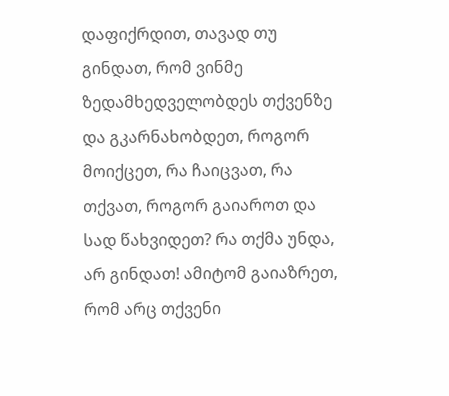დაფიქრდით, თავად თუ გინდათ, რომ ვინმე ზედამხედველობდეს თქვენზე და გკარნახობდეთ, როგორ მოიქცეთ, რა ჩაიცვათ, რა თქვათ, როგორ გაიაროთ და სად წახვიდეთ? რა თქმა უნდა, არ გინდათ! ამიტომ გაიაზრეთ, რომ არც თქვენი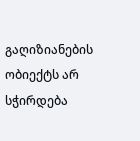გაღიზიანების ობიექტს არ სჭირდება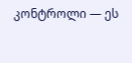კონტროლი — ეს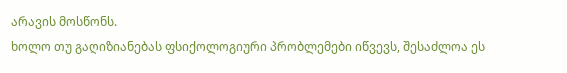არავის მოსწონს.
ხოლო თუ გაღიზიანებას ფსიქოლოგიური პრობლემები იწვევს, შესაძლოა ეს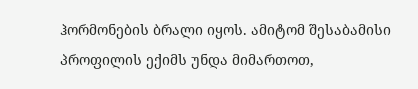ჰორმონების ბრალი იყოს. ამიტომ შესაბამისი პროფილის ექიმს უნდა მიმართოთ,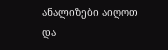ანალიზები აიღოთ და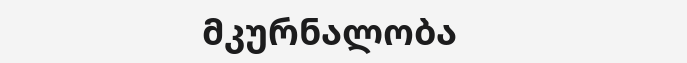მკურნალობა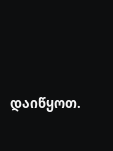დაიწყოთ.